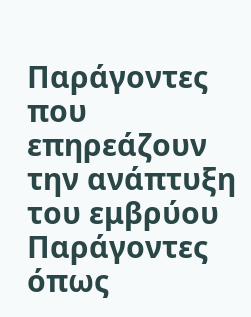Παράγοντες που επηρεάζουν την ανάπτυξη του εμβρύου
Παράγοντες όπως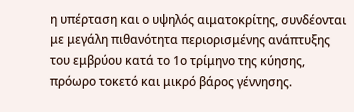η υπέρταση και ο υψηλός αιματοκρίτης, συνδέονται με μεγάλη πιθανότητα περιορισμένης ανάπτυξης του εμβρύου κατά το 1ο τρίμηνο της κύησης, πρόωρο τοκετό και μικρό βάρος γέννησης.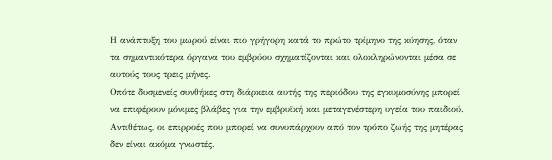Η ανάπτυξη του μωρού είναι πιο γρήγορη κατά το πρώτο τρίμηνο της κύησης, όταν τα σημαντικότερα όργανα του εμβρύου σχηματίζονται και ολοκληρώνονται μέσα σε αυτούς τους τρεις μήνες.
Οπότε δυσμενείς συνθήκες στη διάρκεια αυτής της περιόδου της εγκυμοσύνης μπορεί να επιφέρουν μόνιμες βλάβες για την εμβρυϊκή και μεταγενέστερη υγεία του παιδιού. Αντιθέτως, οι επιρροές που μπορεί να συνυπάρχουν από τον τρόπο ζωής της μητέρας δεν είναι ακόμα γνωστές.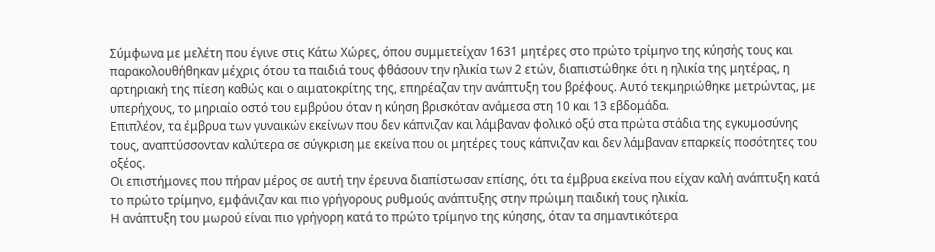Σύμφωνα με μελέτη που έγινε στις Κάτω Χώρες, όπου συμμετείχαν 1631 μητέρες στο πρώτο τρίμηνο της κύησής τους και παρακολουθήθηκαν μέχρις ότου τα παιδιά τους φθάσουν την ηλικία των 2 ετών, διαπιστώθηκε ότι η ηλικία της μητέρας, η αρτηριακή της πίεση καθώς και ο αιματοκρίτης της, επηρέαζαν την ανάπτυξη του βρέφους. Αυτό τεκμηριώθηκε μετρώντας, με υπερήχους, το μηριαίο οστό του εμβρύου όταν η κύηση βρισκόταν ανάμεσα στη 10 και 13 εβδομάδα.
Επιπλέον, τα έμβρυα των γυναικών εκείνων που δεν κάπνιζαν και λάμβαναν φολικό οξύ στα πρώτα στάδια της εγκυμοσύνης τους, αναπτύσσονταν καλύτερα σε σύγκριση με εκείνα που οι μητέρες τους κάπνιζαν και δεν λάμβαναν επαρκείς ποσότητες του οξέος.
Οι επιστήμονες που πήραν μέρος σε αυτή την έρευνα διαπίστωσαν επίσης, ότι τα έμβρυα εκείνα που είχαν καλή ανάπτυξη κατά το πρώτο τρίμηνο, εμφάνιζαν και πιο γρήγορους ρυθμούς ανάπτυξης στην πρώιμη παιδική τους ηλικία.
Η ανάπτυξη του μωρού είναι πιο γρήγορη κατά το πρώτο τρίμηνο της κύησης, όταν τα σημαντικότερα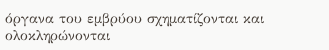όργανα του εμβρύου σχηματίζονται και ολοκληρώνονται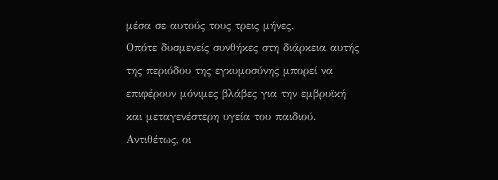μέσα σε αυτούς τους τρεις μήνες.
Οπότε δυσμενείς συνθήκες στη διάρκεια αυτής της περιόδου της εγκυμοσύνης μπορεί να επιφέρουν μόνιμες βλάβες για την εμβρυϊκή και μεταγενέστερη υγεία του παιδιού. Αντιθέτως, οι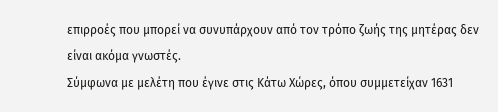επιρροές που μπορεί να συνυπάρχουν από τον τρόπο ζωής της μητέρας δεν είναι ακόμα γνωστές.
Σύμφωνα με μελέτη που έγινε στις Κάτω Χώρες, όπου συμμετείχαν 1631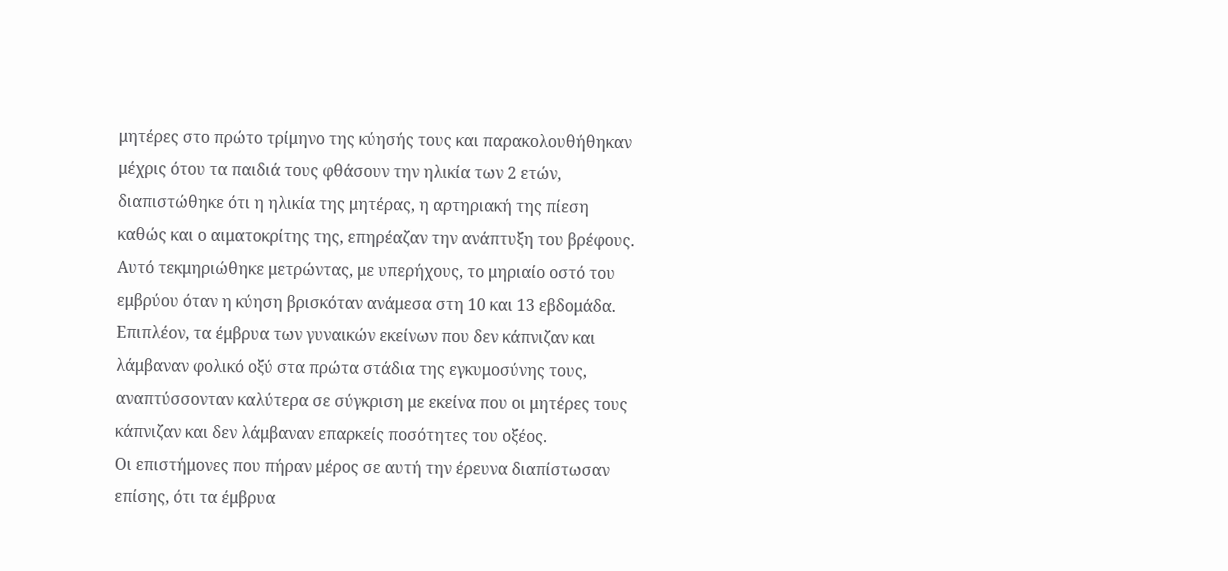μητέρες στο πρώτο τρίμηνο της κύησής τους και παρακολουθήθηκαν μέχρις ότου τα παιδιά τους φθάσουν την ηλικία των 2 ετών, διαπιστώθηκε ότι η ηλικία της μητέρας, η αρτηριακή της πίεση καθώς και ο αιματοκρίτης της, επηρέαζαν την ανάπτυξη του βρέφους. Αυτό τεκμηριώθηκε μετρώντας, με υπερήχους, το μηριαίο οστό του εμβρύου όταν η κύηση βρισκόταν ανάμεσα στη 10 και 13 εβδομάδα.
Επιπλέον, τα έμβρυα των γυναικών εκείνων που δεν κάπνιζαν και λάμβαναν φολικό οξύ στα πρώτα στάδια της εγκυμοσύνης τους, αναπτύσσονταν καλύτερα σε σύγκριση με εκείνα που οι μητέρες τους κάπνιζαν και δεν λάμβαναν επαρκείς ποσότητες του οξέος.
Οι επιστήμονες που πήραν μέρος σε αυτή την έρευνα διαπίστωσαν επίσης, ότι τα έμβρυα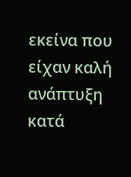εκείνα που είχαν καλή ανάπτυξη κατά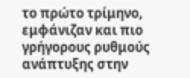το πρώτο τρίμηνο, εμφάνιζαν και πιο γρήγορους ρυθμούς ανάπτυξης στην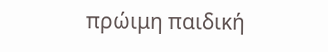πρώιμη παιδική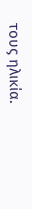τους ηλικία.